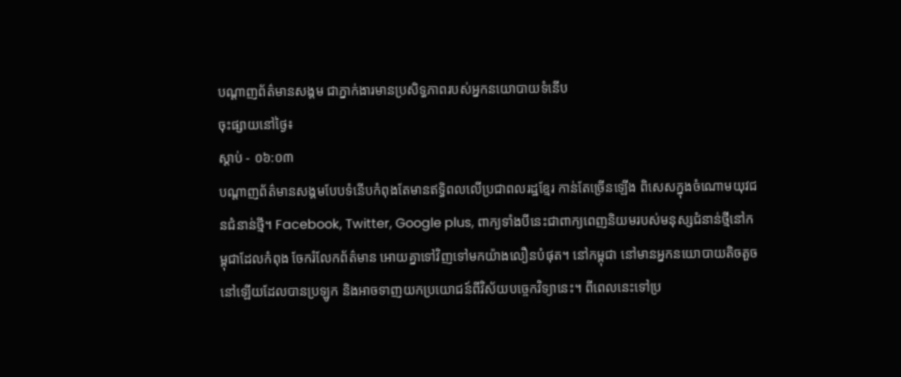បណ្តាញព័ត៌មានសង្គម ជាភ្នាក់ងារមានប្រសិទ្ធភាពរបស់អ្នកនយោបាយទំនើប
ចុះផ្សាយនៅថ្ងៃ៖
ស្តាប់ - ០៦:០៣
បណ្តាញព័ត៌មានសង្គមបែបទំនើបកំពុងតែមានឥទ្ធិពលលើប្រជាពលរដ្ឋខ្មែរ កាន់តែច្រើនឡើង ពិសេសក្នុងចំណោមយុវជនជំនាន់ថ្មី។ Facebook, Twitter, Google plus, ពាក្យទាំងបីនេះជាពាក្យពេញនិយមរបស់មនុស្សជំនាន់ថ្មីនៅកម្ពុជាដែលកំពុង ចែករំលែកព័ត៌មាន អោយគ្នាទៅវិញទៅមកយ៉ាងលឿនបំផុត។ នៅកម្ពុជា នៅមានអ្នកនយោបាយតិចតួចនៅឡើយដែលបានប្រឡូក និងអាចទាញយកប្រយោជន៍ពីវិស័យបច្ចេកវិទ្យានេះ។ ពីពេលនេះទៅប្រ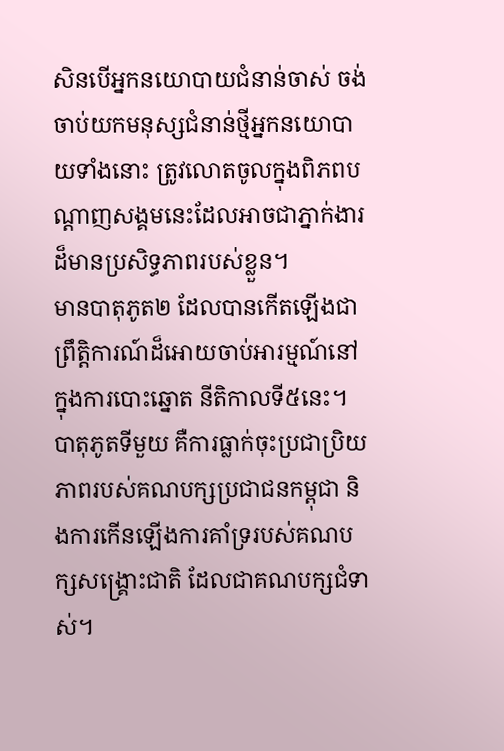សិនបើអ្នកនយោបាយជំនាន់ចាស់ ចង់ចាប់យកមនុស្សជំនាន់ថ្មីអ្នកនយោបាយទាំងនោះ ត្រូវលោតចូលក្នុងពិភពបណ្តាញសង្គមនេះដែលអាចជាភ្នាក់ងារដ៏មានប្រសិទ្ធភាពរបស់ខ្លួន។
មានបាតុភូត២ ដែលបានកើតឡើងជាព្រឹត្តិការណ៍ដ៏អោយចាប់អារម្មណ៍នៅក្នុងការបោះឆ្នោត នីតិកាលទី៥នេះ។ បាតុភូតទីមួយ គឺការធ្លាក់ចុះប្រជាប្រិយភាពរបស់គណបក្សប្រជាជនកម្ពុជា និងការកើនឡើងការគាំទ្ររបស់គណបក្សសង្គ្រោះជាតិ ដែលជាគណបក្សជំទាស់។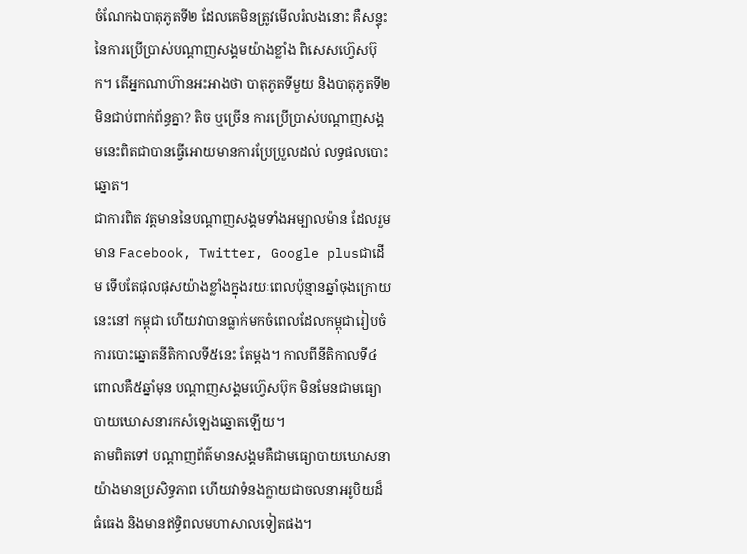ចំណែកឯបាតុភូតទី២ ដែលគេមិនត្រូវមើលរំលងនោះ គឺសន្ទុះនៃការប្រើប្រាស់បណ្តាញសង្គមយ៉ាងខ្លាំង ពិសេសហ្វ៊េសប៊ុក។ តើអ្នកណាហ៊ានអះអាងថា បាតុភូតទីមួយ និងបាតុភូតទី២ មិនជាប់ពាក់ព័ន្ធគ្នា? តិច ឬច្រើន ការប្រើប្រាស់បណ្តាញសង្គមនេះពិតជាបានធ្វើអោយមានការប្រែប្រួលដល់ លទ្ធផលបោះឆ្នោត។
ជាការពិត វត្តមាននៃបណ្តាញសង្គមទាំងអម្បាលម៉ាន ដែលរួមមាន Facebook, Twitter, Google plusជាដើម ទើបតែផុលផុសយ៉ាងខ្លាំងក្នុងរយៈពេលប៉ុន្មានឆ្នាំចុងក្រោយនេះនៅ កម្ពុជា ហើយវាបានធ្លាក់មកចំពេលដែលកម្ពុជារៀបចំការបោះឆ្នោតនីតិកាលទី៥នេះ តែម្តង។ កាលពីនីតិកាលទី៤ ពោលគឺ៥ឆ្នាំមុន បណ្តាញសង្គមហ្វ៊េសប៊ុក មិនមែនជាមធ្យោបាយឃោសនារកសំឡេងឆ្នោតឡើយ។
តាមពិតទៅ បណ្តាញព័ត៌មានសង្គមគឺជាមធ្យោបាយឃោសនាយ៉ាងមានប្រសិទ្ធភាព ហើយវាទំនងក្លាយជាចលនាអរូបិយដ៏ធំធេង និងមានឥទ្ធិពលមហាសាលទៀតផង។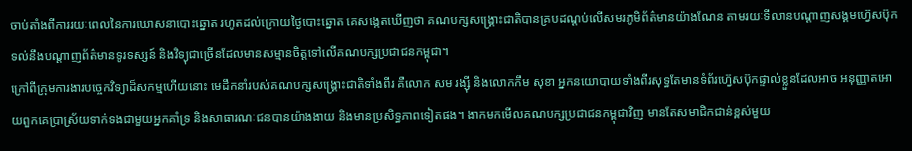ចាប់តាំងពីការរយៈពេលនៃការឃោសនាបោះឆ្នោត រហូតដល់ក្រោយថ្ងៃបោះឆ្នោត គេសង្កេតឃើញថា គណបក្សសង្គ្រោះជាតិបានគ្របដណ្តប់លើសមរភូមិព័ត៌មានយ៉ាងណែន តាមរយៈទីលានបណ្តាញសង្គមហ្វ៊េសប៊ុក ទល់នឹងបណ្តាញព័ត៌មានទូរទស្សន៍ និងវិទ្យុជាច្រើនដែលមានសម្មានចិត្តទៅលើគណបក្សប្រជាជនកម្ពុជា។
ក្រៅពីក្រុមការងារបច្ចេកវិទ្យាដ៏សកម្មហើយនោះ មេដឹកនាំរបស់គណបក្សសង្គ្រោះជាតិទាំងពីរ គឺលោក សម រង្ស៊ី និងលោកកឹម សុខា អ្នកនយោបាយទាំងពីរសុទ្ធតែមានទំព័រហ្វ៊េសប៊ុកផ្ទាល់ខ្លួនដែលអាច អនុញ្ញាតអោយពួកគេប្រាស្រ័យទាក់ទងជាមួយអ្នកគាំទ្រ និងសាធារណៈជនបានយ៉ាងងាយ និងមានប្រសិទ្ធភាពទៀតផង។ ងាកមកមើលគណបក្សប្រជាជនកម្ពុជាវិញ មានតែសមាជិកជាន់ខ្ពស់មួយ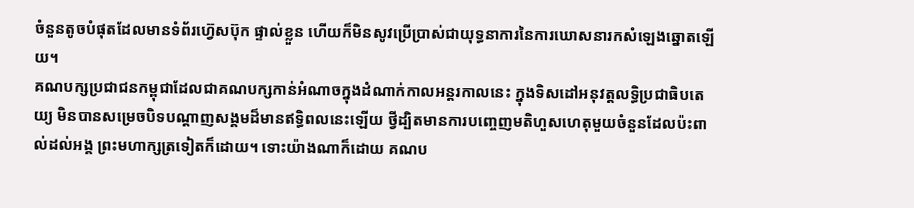ចំនួនតូចបំផុតដែលមានទំព័រហ្វ៊េសប៊ុក ផ្ទាល់ខ្លួន ហើយក៏មិនសូវប្រើប្រាស់ជាយុទ្ធនាការនៃការឃោសនារកសំឡេងឆ្នោតឡើយ។
គណបក្សប្រជាជនកម្ពុជាដែលជាគណបក្សកាន់អំណាចក្នុងដំណាក់កាលអន្តរកាលនេះ ក្នុងទិសដៅអនុវត្តលទ្ធិប្រជាធិបតេយ្យ មិនបានសម្រេចបិទបណ្តាញសង្គមដ៏មានឥទ្ធិពលនេះឡើយ ថ្វីដ្បិតមានការបញ្ចេញមតិហួសហេតុមួយចំនួនដែលប៉ះពាល់ដល់អង្គ ព្រះមហាក្សត្រទៀតក៏ដោយ។ ទោះយ៉ាងណាក៏ដោយ គណប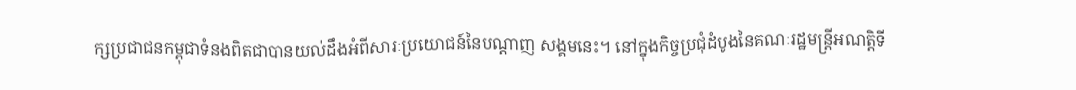ក្សប្រជាជនកម្ពុជាទំនងពិតជាបានយល់ដឹងអំពីសារៈប្រយោជន៍នៃបណ្តាញ សង្គមនេះ។ នៅក្នុងកិច្ចប្រជុំដំបូងនៃគណៈរដ្ឋមន្ត្រីអណត្តិទី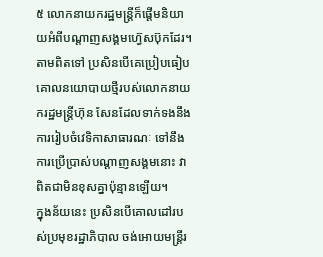៥ លោកនាយករដ្ឋមន្ត្រីក៏ផ្តើមនិយាយអំពីបណ្តាញសង្គមហ្វ៊េសប៊ុកដែរ។
តាមពិតទៅ ប្រសិនបើគេប្រៀបធៀប គោលនយោបាយថ្មីរបស់លោកនាយករដ្ឋមន្ត្រីហ៊ុន សែនដែលទាក់ទងនឹងការរៀបចំវេទិកាសាធារណៈ ទៅនឹងការប្រើប្រាស់បណ្តាញសង្គមនោះ វាពិតជាមិនខុសគ្នាប៉ុន្មានឡើយ។
ក្នុងន័យនេះ ប្រសិនបើគោលដៅរបស់ប្រមុខរដ្ឋាភិបាល ចង់អោយមន្ត្រីរ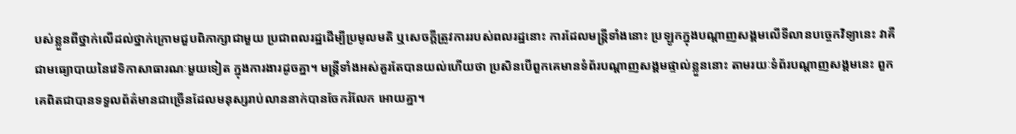បស់ខ្លួនពីថ្នាក់លើដល់ថ្នាក់ក្រោមជួបពិភាក្សាជាមួយ ប្រជាពលរដ្ឋដើម្បីប្រមូលមតិ ឬសេចក្តីត្រូវការរបស់ពលរដ្ឋនោះ ការដែលមន្ត្រីទាំងនោះ ប្រឡូកក្នុងបណ្តាញសង្គមលើទីលានបច្ចេកវិទ្យានេះ វាគឺជាមធ្យោបាយនៃវេទិកាសាធារណៈមួយទៀត ក្នុងការងារដូចគ្នា។ មន្ត្រីទាំងអស់គួរតែបានយល់ហើយថា ប្រសិនបើពួកគេមានទំព័របណ្តាញសង្គមផ្ទាល់ខ្លួននោះ តាមរយៈទំព័របណ្តាញសង្គមនេះ ពួកគេពិតជាបានទទួលព័ត៌មានជាច្រើនដែលមនុស្សរាប់លាននាក់បានចែករំលែក អោយគ្នា។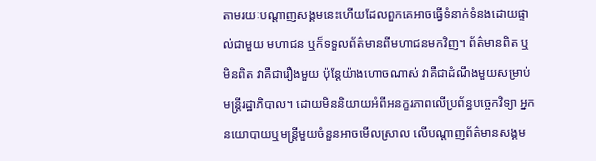តាមរយៈបណ្តាញសង្គមនេះហើយដែលពួកគេអាចធ្វើទំនាក់ទំនងដោយផ្ទាល់ជាមួយ មហាជន ឬក៏ទទួលព័ត៌មានពីមហាជនមកវិញ។ ព័ត៌មានពិត ឬមិនពិត វាគឺជារឿងមួយ ប៉ុន្តែយ៉ាងហោចណាស់ វាគឺជាដំណឹងមួយសម្រាប់មន្ត្រីរដ្ឋាភិបាល។ ដោយមិននិយាយអំពីអនក្ខរភាពលើប្រព័ន្ធបច្ចេកវិទ្យា អ្នកនយោបាយឬមន្ត្រីមួយចំនួនអាចមើលស្រាល លើបណ្តាញព័ត៌មានសង្គម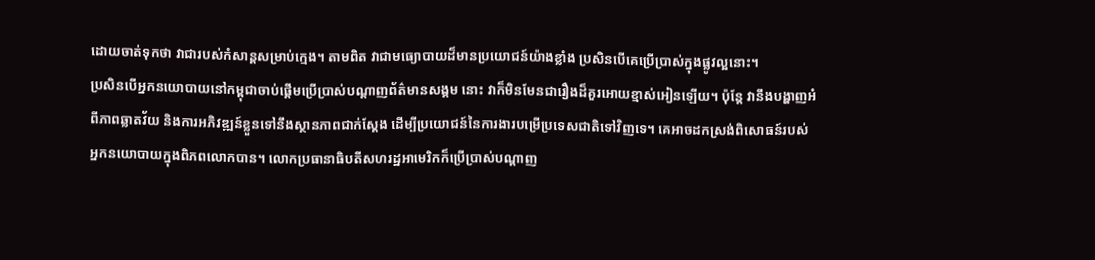ដោយចាត់ទុកថា វាជារបស់កំសាន្តសម្រាប់ក្មេង។ តាមពិត វាជាមធ្យោបាយដ៏មានប្រយោជន៍យ៉ាងខ្លាំង ប្រសិនបើគេប្រើប្រាស់ក្នុងផ្លូវល្អនោះ។
ប្រសិនបើអ្នកនយោបាយនៅកម្ពុជាចាប់ផ្តើមប្រើប្រាស់បណ្តាញព័ត៌មានសង្គម នោះ វាក៏មិនមែនជារឿងដ៏គួរអោយខ្មាស់អៀនឡើយ។ ប៉ុន្តែ វានឹងបង្ហាញអំពីភាពឆ្លាតវ័យ និងការអភិវឌ្ឍន៍ខ្លួនទៅនឹងស្ថានភាពជាក់ស្តែង ដើម្បីប្រយោជន៍នៃការងារបម្រើប្រទេសជាតិទៅវិញទេ។ គេអាចដកស្រង់ពិសោធន៍របស់អ្នកនយោបាយក្នុងពិភពលោកបាន។ លោកប្រធានាធិបតីសហរដ្ឋអាមេរិកក៏ប្រើប្រាស់បណ្តាញ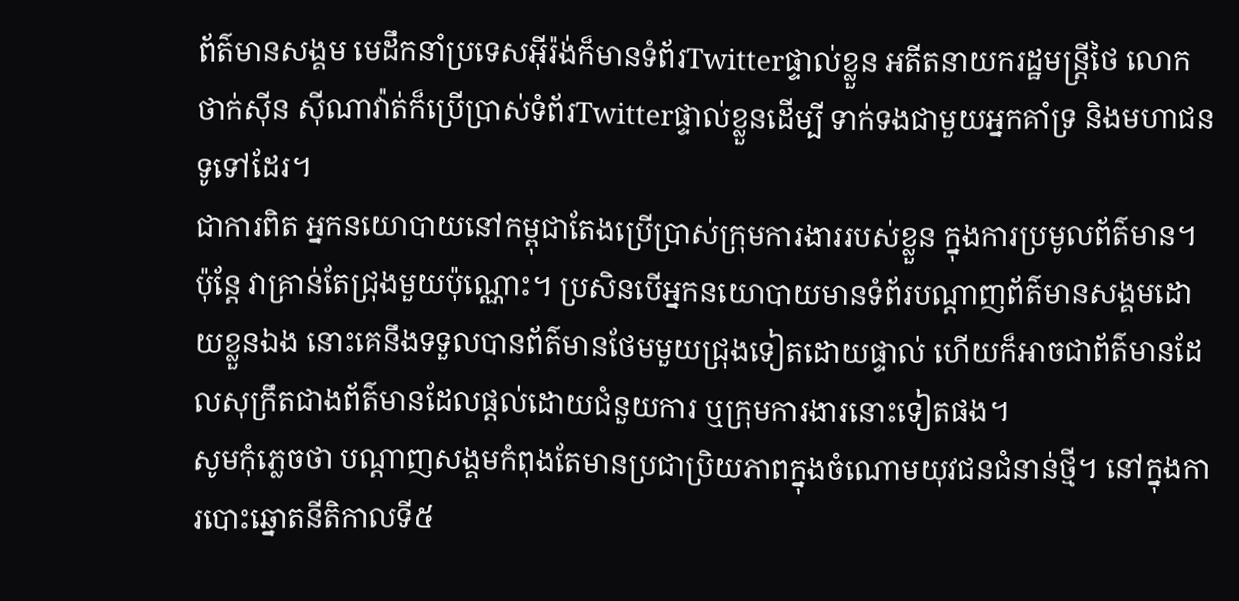ព័ត៌មានសង្គម មេដឹកនាំប្រទេសអ៊ីរ៉ង់ក៏មានទំព័រTwitterផ្ទាល់ខ្លួន អតីតនាយករដ្ឋមន្ត្រីថៃ លោកថាក់ស៊ីន ស៊ីណាវ៉ាត់ក៏ប្រើប្រាស់ទំព័រTwitterផ្ទាល់ខ្លួនដើម្បី ទាក់ទងជាមួយអ្នកគាំទ្រ និងមហាជនទូទៅដែរ។
ជាការពិត អ្នកនយោបាយនៅកម្ពុជាតែងប្រើប្រាស់ក្រុមការងាររបស់ខ្លួន ក្នុងការប្រមូលព័ត៌មាន។ ប៉ុន្តែ វាគ្រាន់តែជ្រុងមួយប៉ុណ្ណោះ។ ប្រសិនបើអ្នកនយោបាយមានទំព័របណ្តាញព័ត៌មានសង្គមដោយខ្លួនឯង នោះគេនឹងទទួលបានព័ត៌មានថែមមួយជ្រុងទៀតដោយផ្ទាល់ ហើយក៏អាចជាព័ត៌មានដែលសុក្រឹតជាងព័ត៌មានដែលផ្តល់ដោយជំនួយការ ឬក្រុមការងារនោះទៀតផង។
សូមកុំភ្លេចថា បណ្តាញសង្គមកំពុងតែមានប្រជាប្រិយភាពក្នុងចំណោមយុវជនជំនាន់ថ្មី។ នៅក្នុងការបោះឆ្នោតនីតិកាលទី៥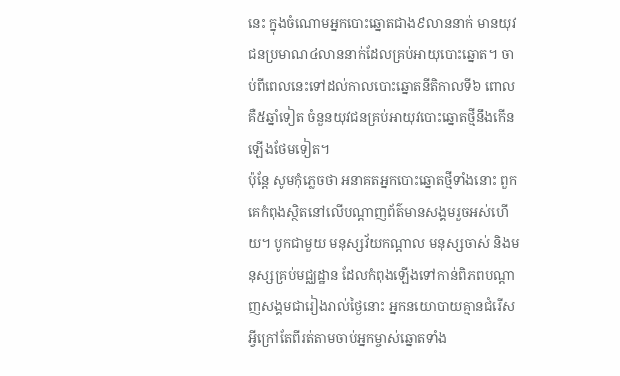នេះ ក្នុងចំណោមអ្នកបោះឆ្នោតជាង៩លាននាក់ មានយុវជនប្រមាណ៤លាននាក់ដែលគ្រប់អាយុបោះឆ្នោត។ ចាប់ពីពេលនេះទៅដល់កាលបោះឆ្នោតនីតិកាលទី៦ ពោលគឺ៥ឆ្នាំទៀត ចំនួនយុវជនគ្រប់អាយុវបោះឆ្នោតថ្មីនឹងកើនឡើងថែមទៀត។
ប៉ុន្តែ សូមកុំភ្លេចថា អនាគតអ្នកបោះឆ្នោតថ្មីទាំងនោះ ពួកគេកំពុងស្ថិតនៅលើបណ្តាញព័ត៌មានសង្គមរួចអស់ហើយ។ បូកជាមួយ មនុស្សវ័យកណ្តាល មនុស្សចាស់ និងមនុស្សគ្រប់មជ្ឈដ្ឋាន ដែលកំពុងឡើងទៅកាន់ពិភពបណ្តាញសង្គមជារៀងរាល់ថ្ងៃនោះ អ្នកនយោបាយគ្មានជំរើសអ្វីក្រៅតែពីរត់តាមចាប់អ្នកម្ចាស់ឆ្នោតទាំង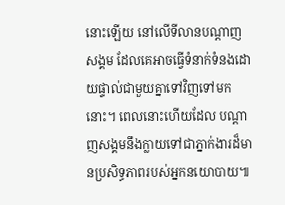នោះឡើយ នៅលើទីលានបណ្តាញសង្គម ដែលគេអាចធ្វើទំនាក់ទំនងដោយផ្ទាល់ជាមួយគ្នាទៅវិញទៅមកនោះ។ ពេលនោះហើយដែល បណ្តាញសង្គមនឹងក្លាយទៅជាភ្នាក់ងារដ៏មានប្រសិទ្ធភាពរបស់អ្នកនយោបាយ៕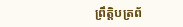ព្រឹត្តិបត្រព័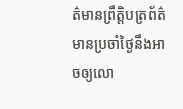ត៌មានព្រឹត្តិបត្រព័ត៌មានប្រចាំថ្ងៃនឹងអាចឲ្យលោ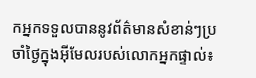កអ្នកទទួលបាននូវព័ត៌មានសំខាន់ៗប្រចាំថ្ងៃក្នុងអ៊ីមែលរបស់លោកអ្នកផ្ទាល់៖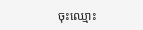ចុះឈ្មោះ